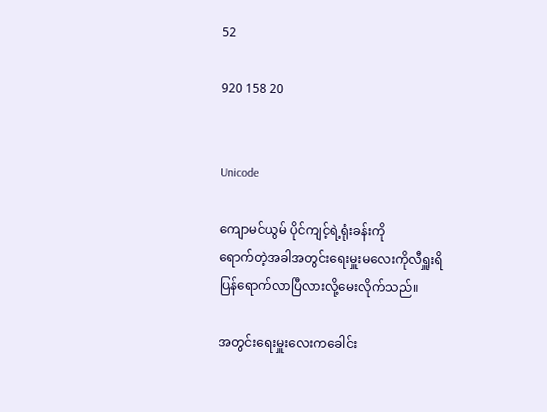52

920 158 20


Unicode

ကျောမင်ယွမ် ပိုင်ကျင့်ရဲ့ရုံးခန်းကို
ရောက်တဲ့အခါအတွင်းရေးမှူးမလေးကိုလီရှူးရိ
ပြန်ရောက်လာပြီလားလို့မေးလိုက်သည်။

အတွင်းရေးမှူးလေးကခေါင်း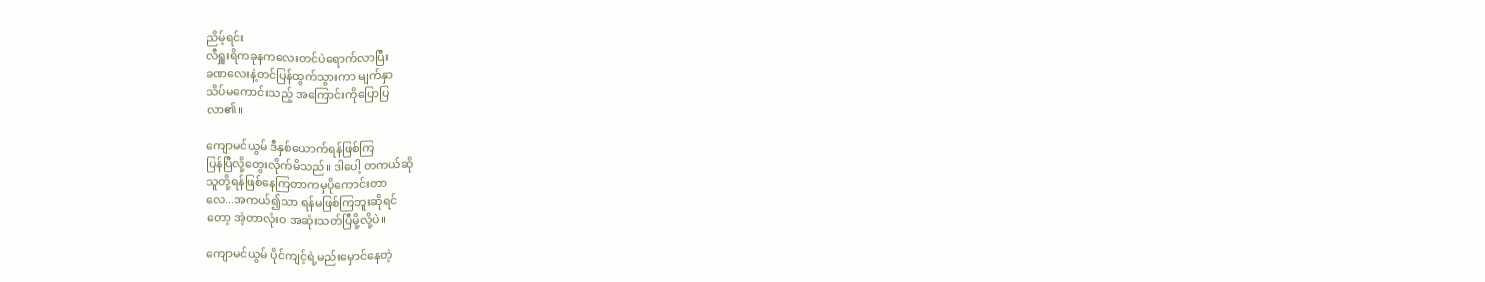ညိမ့်ရင်း
လီရှူးရိကခုနကလေးတင်ပဲရောက်လာပြီး
ခဏလေးနဲ့တင်ပြန်ထွက်သွားကာ မျက်နှာ
သိပ်မကောင်းသည့် အကြောင်းကိုပြောပြ
လာ၏။

ကျောမင်ယွမ် ဒီနှစ်ယောက်ရန်ဖြစ်ကြ
ပြန်ပြီလို့တွေးလိုက်မိသည်။ ဒါပေါ့ တကယ်ဆို
သူတို့ရန်ဖြစ်နေကြတာကမှပိုကောင်းတာ
လေ...အကယ်၍သာ ရန်မဖြစ်ကြဘူးဆိုရင်
တော့ အဲ့တာလုံးဝ အဆုံးသတ်ပြီမို့လို့ပဲ။

ကျောမင်ယွမ် ပိုင်ကျင့်ရဲ့မည်းမှောင်နေတဲ့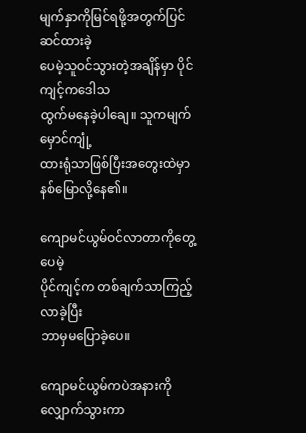မျက်နှာကိုမြင်ရဖို့အတွက်ပြင်ဆင်ထားခဲ့
ပေမဲ့သူဝင်သွားတဲ့အချိန်မှာ ပိုင်ကျင့်ကဒေါသ
ထွက်မနေခဲ့ပါချေ။ သူကမျက်မှောင်ကျုံ့
ထားရုံသာဖြစ်ပြီးအတွေးထဲမှာနစ်မြောလို့နေ၏။

ကျောမင်ယွမ်ဝင်လာတာကိုတွေ့ပေမဲ့
ပိုင်ကျင့်က တစ်ချက်သာကြည့်လာခဲ့ပြီး
ဘာမှမပြောခဲ့ပေ။

ကျောမင်ယွမ်ကပဲအနားကိုလျှောက်သွားကာ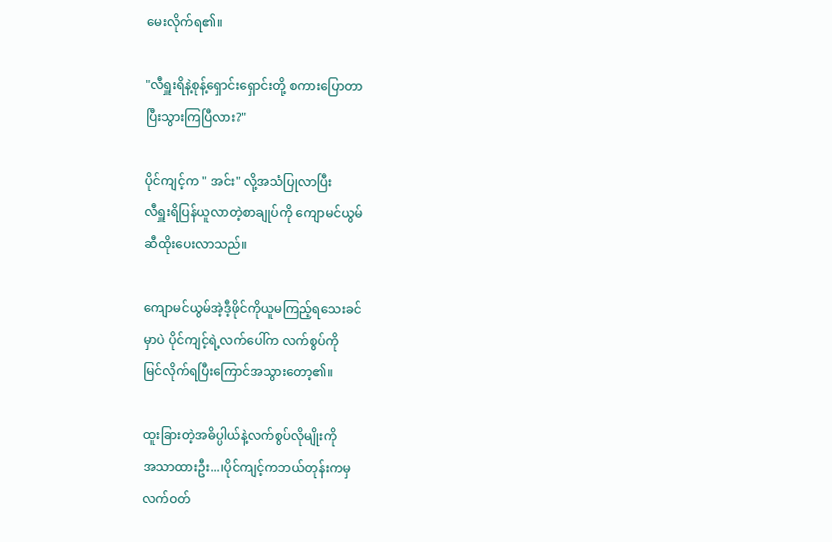မေးလိုက်ရ၏။

"လီရှူးရိနဲ့စုန့်ရှောင်းရှောင်းတို့ စကားပြောတာ
ပြီးသွားကြပြီလား?"

ပိုင်ကျင့်က " အင်း" လို့အသံပြုလာပြီး
လီရှူးရိပြန်ယူလာတဲ့စာချုပ်ကို ကျောမင်ယွမ်
ဆီထိုးပေးလာသည်။

ကျောမင်ယွမ်အဲ့ဒီ့ဖိုင်ကိုယူမကြည့်ရသေးခင်
မှာပဲ ပိုင်ကျင့်ရဲ့လက်ပေါ်က လက်စွပ်ကို
မြင်လိုက်ရပြီးကြောင်အသွားတော့၏။

ထူးခြားတဲ့အဓိပ္ပါယ်နဲ့လက်စွပ်လိုမျိုးကို
အသာထားဦး...၊ပိုင်ကျင့်ကဘယ်တုန်းကမှ
လက်ဝတ်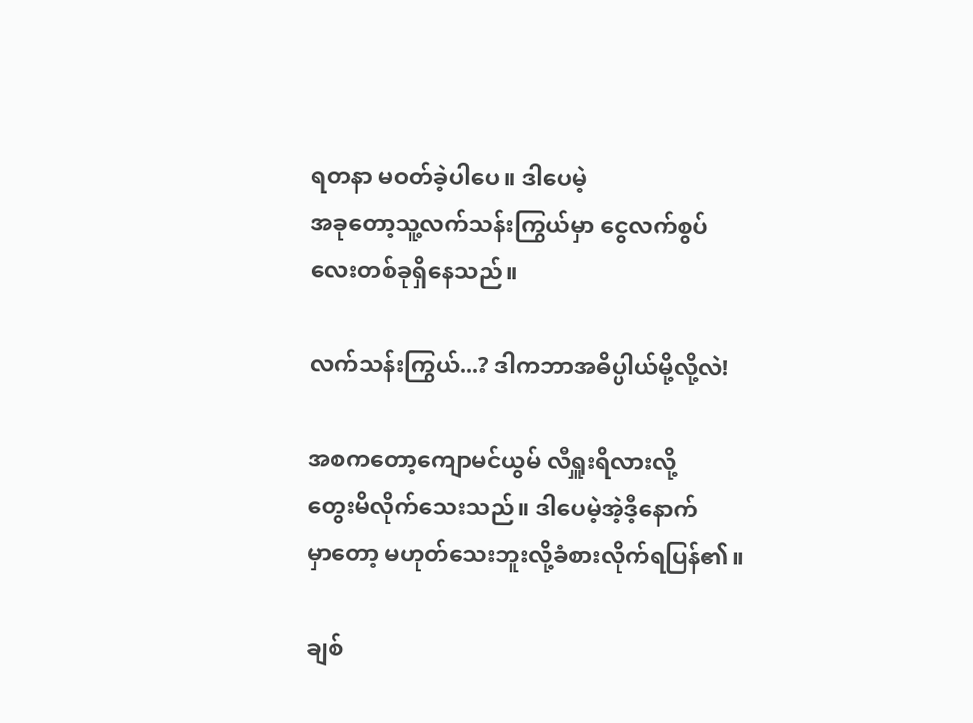ရတနာ မဝတ်ခဲ့ပါပေ။ ဒါပေမဲ့
အခုတော့သူ့လက်သန်းကြွယ်မှာ ငွေလက်စွပ်
လေးတစ်ခုရှိနေသည်။

လက်သန်းကြွယ်...? ဒါကဘာအဓိပ္ပါယ်မို့လို့လဲ!

အစကတော့ကျောမင်ယွမ် လီရှူးရိလားလို့
တွေးမိလိုက်သေးသည်။ ဒါပေမဲ့အဲ့ဒီ့နောက်
မှာတော့ မဟုတ်သေးဘူးလို့ခံစားလိုက်ရပြန်၏။

ချစ်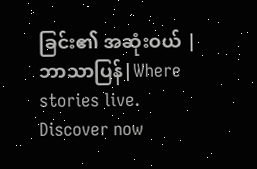ခြင်း၏ အဆုံးဝယ် |ဘာသာပြန်|Where stories live. Discover now